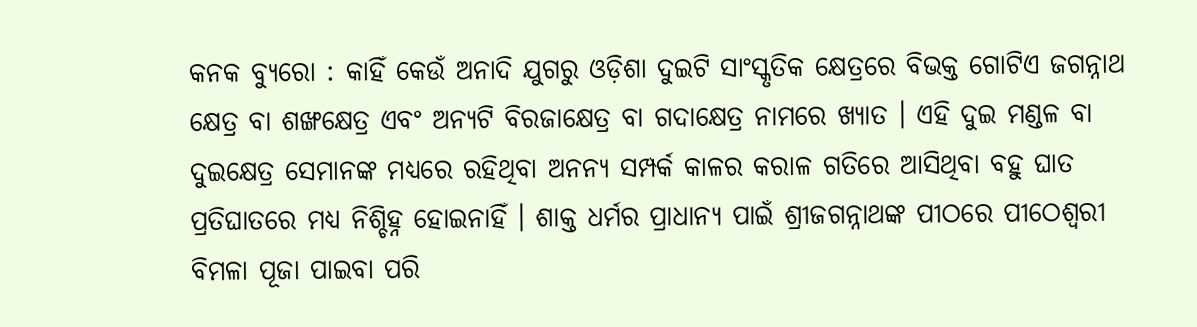କନକ ବ୍ୟୁରୋ : କାହିଁ କେଉଁ ଅନାଦି ଯୁଗରୁ ଓଡ଼ିଶା ଦୁଇଟି ସାଂସ୍କୃତିକ କ୍ଷେତ୍ରରେ ବିଭକ୍ତ ଗୋଟିଏ ଜଗନ୍ନାଥ କ୍ଷେତ୍ର ବା ଶଙ୍ଖକ୍ଷେତ୍ର ଏବଂ ଅନ୍ୟଟି ବିରଜାକ୍ଷେତ୍ର ବା ଗଦାକ୍ଷେତ୍ର ନାମରେ ଖ୍ୟାତ । ଏହି ଦୁଇ ମଣ୍ଡଳ ବା ଦୁଇକ୍ଷେତ୍ର ସେମାନଙ୍କ ମଧ୍ୟରେ ରହିଥିବା ଅନନ୍ୟ ସମ୍ପର୍କ କାଳର କରାଳ ଗତିରେ ଆସିଥିବା ବହୁ ଘାତ ପ୍ରତିଘାତରେ ମଧ୍ୟ ନିଶ୍ଚିହ୍ନ ହୋଇନାହିଁ । ଶାକ୍ତ ଧର୍ମର ପ୍ରାଧାନ୍ୟ ପାଇଁ ଶ୍ରୀଜଗନ୍ନାଥଙ୍କ ପୀଠରେ ପୀଠେଶ୍ବରୀ ବିମଳା ପୂଜା ପାଇବା ପରି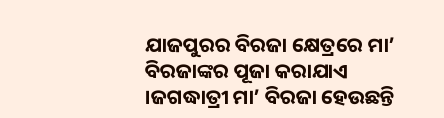ଯାଜପୁରର ବିରଜା କ୍ଷେତ୍ରରେ ମା’ ବିରଜାଙ୍କର ପୂଜା କରାଯାଏ ।ଜଗଦ୍ଧାତ୍ରୀ ମା’ ବିରଜା ହେଉଛନ୍ତି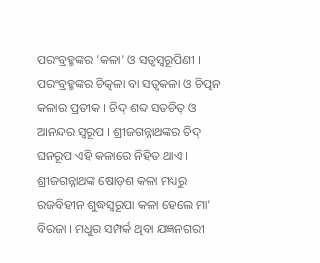ପରଂବ୍ରହ୍ମଙ୍କର 'କଳା' ଓ ସତ୍ଵସ୍ଵରୂପିଣୀ । ପରଂବ୍ରହ୍ମଙ୍କର ଚିତ୍କଳା ବା ସତ୍ଵକଳା ଓ ଚିତ୍ପନ କଳାର ପ୍ରତୀକ । ଚିଦ୍ ଶବ୍ଦ ସତଚିତ୍ ଓ ଆନନ୍ଦର ସ୍ୱରୂପ । ଶ୍ରୀଜଗନ୍ନାଥଙ୍କର ଚିଦ୍ ଘନରୂପ ଏହି କଳାରେ ନିହିତ ଥାଏ । ଶ୍ରୀଜଗନ୍ନାଥଙ୍କ ଷୋଡ଼ଶ କଳା ମଧ୍ୟରୁ ରଜବିହୀନ ଶୁଦ୍ଧସ୍ୱରୂପା କଳା ହେଲେ ମା’ ବିରଜା । ମଧୁର ସମ୍ପର୍କ ଥିବା ଯଜ୍ଞନଗରୀ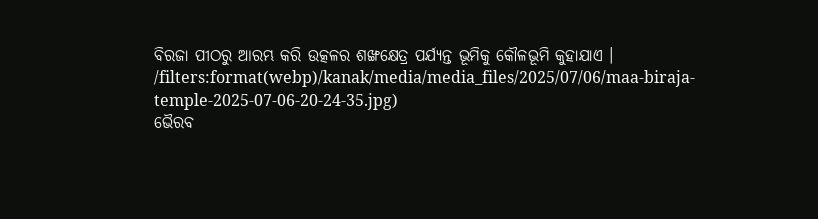ବିରଜା ପୀଠରୁ ଆରମ୍ଭ କରି ଉତ୍କଳର ଶଙ୍ଖକ୍ଷେତ୍ର ପର୍ଯ୍ୟନ୍ତ ଭୂମିକୁ କୌଳଭୂମି କୁହାଯାଏ ।
/filters:format(webp)/kanak/media/media_files/2025/07/06/maa-biraja-temple-2025-07-06-20-24-35.jpg)
ଭୈରବ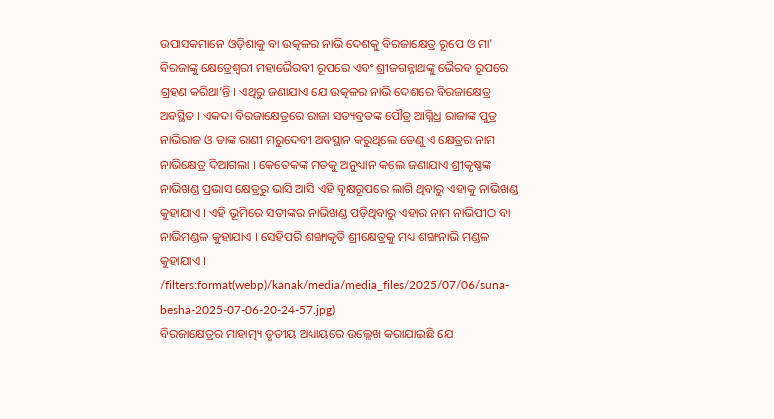ଉପାସକମାନେ ଓଡ଼ିଶାକୁ ବା ଉତ୍କଳର ନାଭି ଦେଶକୁ ବିରଜାକ୍ଷେତ୍ର ରୂପେ ଓ ମା' ବିରଜାଙ୍କୁ କ୍ଷେତ୍ରେଶ୍ୱରୀ ମହାଭୈରବୀ ରୂପରେ ଏବଂ ଶ୍ରୀଜଗନ୍ନାଥଙ୍କୁ ଭୈରବ ରୂପରେ ଗ୍ରହଣ କରିଥା’ନ୍ତି । ଏଥିରୁ ଜଣାଯାଏ ଯେ ଉତ୍କଳର ନାଭି ଦେଶରେ ବିରଜାକ୍ଷେତ୍ର ଅବସ୍ଥିତ । ଏକଦା ବିରଜାକ୍ଷେତ୍ରରେ ରାଜା ସତ୍ୟବ୍ରତଙ୍କ ପୌତ୍ର ଆଗ୍ନିଧ୍ର ରାଜାଙ୍କ ପୁତ୍ର ନାଭିରାଜ ଓ ତାଙ୍କ ରାଣୀ ମରୁଦେବୀ ଅବସ୍ଥାନ କରୁଥିଲେ ତେଣୁ ଏ କ୍ଷେତ୍ରର ନାମ ନାଭିକ୍ଷେତ୍ର ଦିଆଗଲା । କେତେକଙ୍କ ମତକୁ ଅନୁଧ୍ୟାନ କଲେ ଜଣାଯାଏ ଶ୍ରୀକୃଷ୍ଣଙ୍କ ନାଭିଖଣ୍ଡ ପ୍ରଭାସ କ୍ଷେତ୍ରରୁ ଭାସି ଆସି ଏହି ବୃକ୍ଷରୂପରେ ଲାଗି ଥିବାରୁ ଏହାକୁ ନାଭିଖଣ୍ଡ କୁହାଯାଏ । ଏହି ଭୂମିରେ ସତୀଙ୍କର ନାଭିଖଣ୍ଡ ପଡ଼ିଥିବାରୁ ଏହାର ନାମ ନାଭିପୀଠ ବା ନାଭିମଣ୍ଡଳ କୁହାଯାଏ । ସେହିପରି ଶଙ୍ଖାକୃତି ଶ୍ରୀକ୍ଷେତ୍ରକୁ ମଧ୍ୟ ଶଙ୍ଖନାଭି ମଣ୍ଡଳ କୁହାଯାଏ ।
/filters:format(webp)/kanak/media/media_files/2025/07/06/suna-besha-2025-07-06-20-24-57.jpg)
ବିରଜାକ୍ଷେତ୍ରର ମାହାତ୍ମ୍ୟ ତୃତୀୟ ଅଧ୍ୟାୟରେ ଉଲ୍ଲେଖ କରାଯାଇଛି ଯେ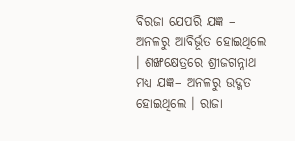ବିରଜା ଯେପରି ଯଜ୍ଞ – ଅନଳରୁ ଆବିର୍ଭୂତ ହୋଇଥିଲେ । ଶଙ୍ଖକ୍ଷେତ୍ରରେ ଶ୍ରୀଜଗନ୍ନାଥ ମଧ୍ୟ ଯଜ୍ଞ– ଅନଳରୁ ଉଦ୍ଗତ ହୋଇଥିଲେ । ରାଜା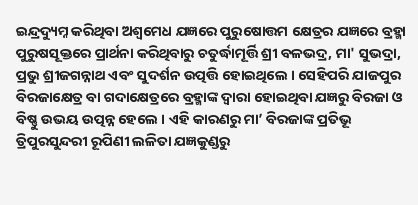ଇନ୍ଦ୍ରଦ୍ୟୁମ୍ନ କରିଥିବା ଅଶ୍ଵମେଧ ଯଜ୍ଞରେ ପୁରୁଷୋତ୍ତମ କ୍ଷେତ୍ରର ଯଜ୍ଞରେ ବ୍ରହ୍ମା ପୁରୁଷସୂକ୍ତରେ ପ୍ରାର୍ଥନା କରିଥିବାରୁ ଚତୁର୍ଦ୍ଧାମୂର୍ତ୍ତି ଶ୍ରୀ ବଳଭଦ୍ର, ମା' ସୁଭଦ୍ରା, ପ୍ରଭୁ ଶ୍ରୀଜଗନ୍ନାଥ ଏବଂ ସୁଦର୍ଶନ ଉତ୍ପତ୍ତି ହୋଇଥିଲେ । ସେହିପରି ଯାଜପୁର ବିରଜାକ୍ଷେତ୍ର ବା ଗଦାକ୍ଷେତ୍ରରେ ବ୍ରହ୍ମାଙ୍କ ଦ୍ୱାରା ହୋଇଥିବା ଯଜ୍ଞରୁ ବିରଜା ଓ ବିଷ୍ଣୁ ଉଭୟ ଉତ୍ପନ୍ନ ହେଲେ । ଏହି କାରଣରୁ ମା’ ବିରଜାଙ୍କ ପ୍ରତିଭୂ ତ୍ରିପୁରସୁନ୍ଦରୀ ରୂପିଣୀ ଲଳିତା ଯଜ୍ଞକୁଣ୍ଡରୁ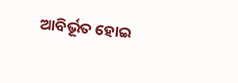ଆବିର୍ଭୂତ ହୋଇ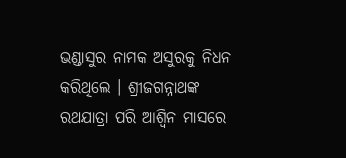ଭଣ୍ଡାସୁର ନାମକ ଅସୁରକୁ ନିଧନ କରିଥିଲେ । ଶ୍ରୀଜଗନ୍ନାଥଙ୍କ ରଥଯାତ୍ରା ପରି ଆଶ୍ବିନ ମାସରେ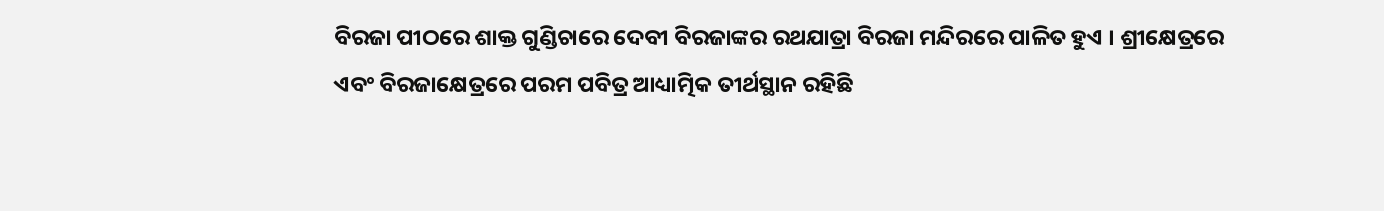ବିରଜା ପୀଠରେ ଶାକ୍ତ ଗୁଣ୍ଡିଚାରେ ଦେବୀ ବିରଜାଙ୍କର ରଥଯାତ୍ରା ବିରଜା ମନ୍ଦିରରେ ପାଳିତ ହୁଏ । ଶ୍ରୀକ୍ଷେତ୍ରରେ ଏବଂ ବିରଜାକ୍ଷେତ୍ରରେ ପରମ ପବିତ୍ର ଆଧ୍ୟାତ୍ମିକ ତୀର୍ଥସ୍ଥାନ ରହିଛି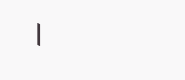।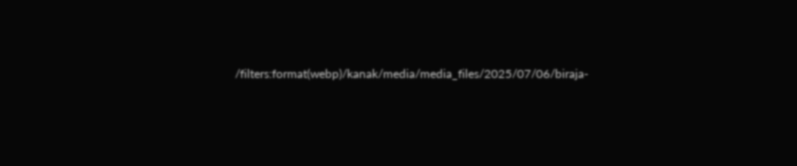/filters:format(webp)/kanak/media/media_files/2025/07/06/biraja-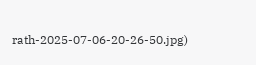rath-2025-07-06-20-26-50.jpg)